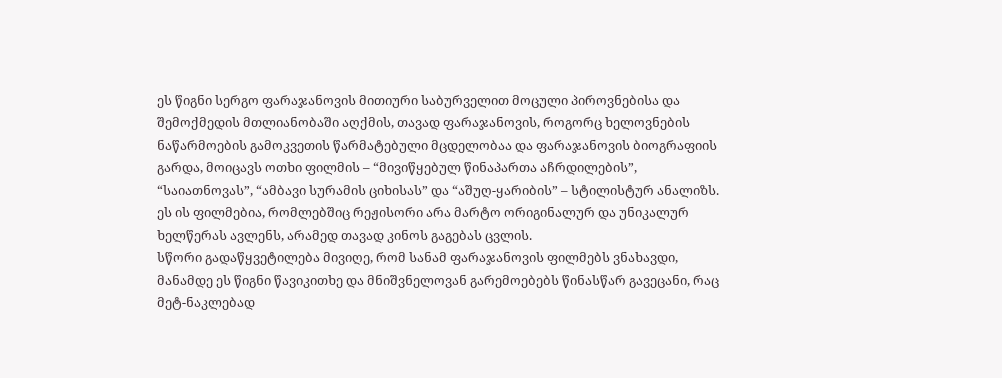ეს წიგნი სერგო ფარაჯანოვის მითიური საბურველით მოცული პიროვნებისა და შემოქმედის მთლიანობაში აღქმის, თავად ფარაჯანოვის, როგორც ხელოვნების ნაწარმოების გამოკვეთის წარმატებული მცდელობაა და ფარაჯანოვის ბიოგრაფიის გარდა, მოიცავს ოთხი ფილმის – “მივიწყებულ წინაპართა აჩრდილების”, “საიათნოვას”, “ამბავი სურამის ციხისას” და “აშუღ-ყარიბის” – სტილისტურ ანალიზს. ეს ის ფილმებია, რომლებშიც რეჟისორი არა მარტო ორიგინალურ და უნიკალურ ხელწერას ავლენს, არამედ თავად კინოს გაგებას ცვლის.
სწორი გადაწყვეტილება მივიღე, რომ სანამ ფარაჯანოვის ფილმებს ვნახავდი, მანამდე ეს წიგნი წავიკითხე და მნიშვნელოვან გარემოებებს წინასწარ გავეცანი, რაც მეტ-ნაკლებად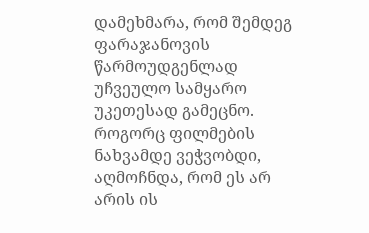დამეხმარა, რომ შემდეგ ფარაჯანოვის წარმოუდგენლად უჩვეულო სამყარო უკეთესად გამეცნო.
როგორც ფილმების ნახვამდე ვეჭვობდი, აღმოჩნდა, რომ ეს არ არის ის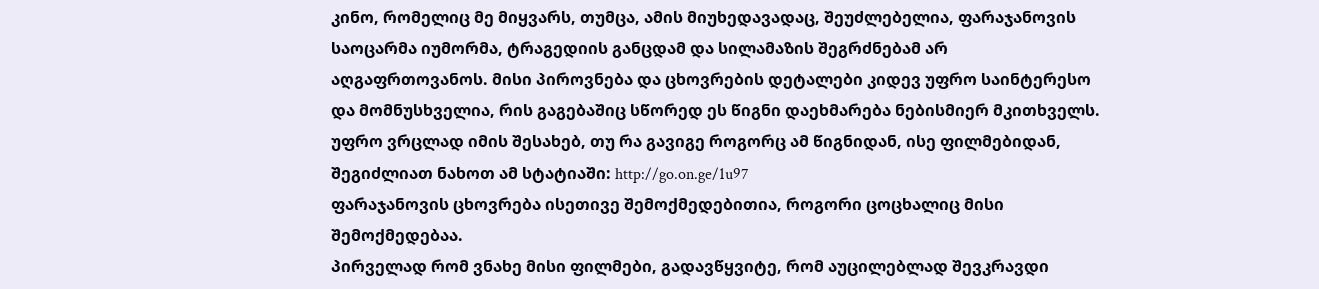კინო, რომელიც მე მიყვარს, თუმცა, ამის მიუხედავადაც, შეუძლებელია, ფარაჯანოვის საოცარმა იუმორმა, ტრაგედიის განცდამ და სილამაზის შეგრძნებამ არ აღგაფრთოვანოს. მისი პიროვნება და ცხოვრების დეტალები კიდევ უფრო საინტერესო და მომნუსხველია, რის გაგებაშიც სწორედ ეს წიგნი დაეხმარება ნებისმიერ მკითხველს.
უფრო ვრცლად იმის შესახებ, თუ რა გავიგე როგორც ამ წიგნიდან, ისე ფილმებიდან, შეგიძლიათ ნახოთ ამ სტატიაში: http://go.on.ge/1u97
ფარაჯანოვის ცხოვრება ისეთივე შემოქმედებითია, როგორი ცოცხალიც მისი შემოქმედებაა.
პირველად რომ ვნახე მისი ფილმები, გადავწყვიტე, რომ აუცილებლად შევკრავდი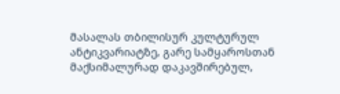მასალას თბილისურ კულტურულ ანტიკვარიატზე, გარე სამყაროსთან მაქსიმალურად დაკავშირებულ,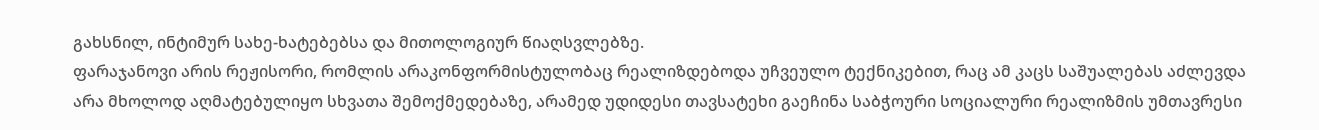გახსნილ, ინტიმურ სახე-ხატებებსა და მითოლოგიურ წიაღსვლებზე.
ფარაჯანოვი არის რეჟისორი, რომლის არაკონფორმისტულობაც რეალიზდებოდა უჩვეულო ტექნიკებით, რაც ამ კაცს საშუალებას აძლევდა არა მხოლოდ აღმატებულიყო სხვათა შემოქმედებაზე, არამედ უდიდესი თავსატეხი გაეჩინა საბჭოური სოციალური რეალიზმის უმთავრესი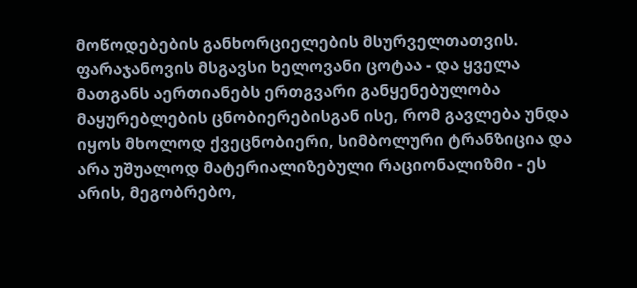მოწოდებების განხორციელების მსურველთათვის.
ფარაჯანოვის მსგავსი ხელოვანი ცოტაა - და ყველა მათგანს აერთიანებს ერთგვარი განყენებულობა მაყურებლების ცნობიერებისგან ისე, რომ გავლება უნდა იყოს მხოლოდ ქვეცნობიერი, სიმბოლური ტრანზიცია და არა უშუალოდ მატერიალიზებული რაციონალიზმი - ეს არის, მეგობრებო,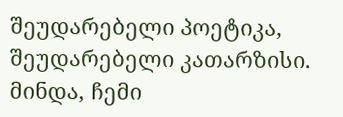შეუდარებელი პოეტიკა, შეუდარებელი კათარზისი.
მინდა, ჩემი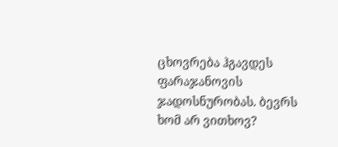ცხოვრება ჰგავდეს ფარაჯანოვის ჯადოსნურობას. ბევრს ხომ არ ვითხოვ?